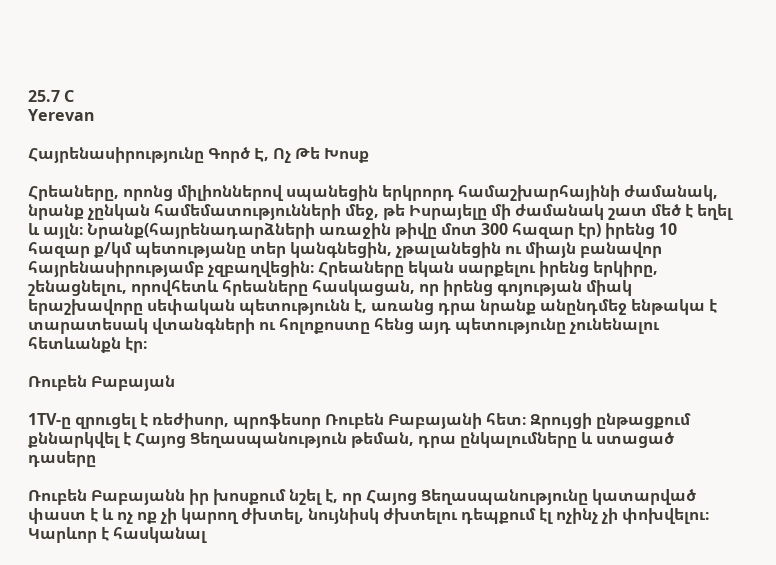25.7 C
Yerevan

Հայրենասիրությունը Գործ Է, Ոչ Թե Խոսք

Հրեաները, որոնց միլիոններով սպանեցին երկրորդ համաշխարհայինի ժամանակ, նրանք չընկան համեմատությունների մեջ, թե Իսրայելը մի ժամանակ շատ մեծ է եղել և այլն։ Նրանք(հայրենադարձների առաջին թիվը մոտ 300 հազար էր) իրենց 10 հազար ք/կմ պետությանը տեր կանգնեցին, չթալանեցին ու միայն բանավոր հայրենասիրությամբ չզբաղվեցին։ Հրեաները եկան սարքելու իրենց երկիրը, շենացնելու, որովհետև հրեաները հասկացան, որ իրենց գոյության միակ երաշխավորը սեփական պետությունն է, առանց դրա նրանք անընդմեջ ենթակա է տարատեսակ վտանգների ու հոլոքոստը հենց այդ պետությունը չունենալու հետևանքն էր։

Ռուբեն Բաբայան

1TV‑ը զրուցել է ռեժիսոր, պրոֆեսոր Ռուբեն Բաբայանի հետ։ Զրույցի ընթացքում քննարկվել է Հայոց Ցեղասպանություն թեման, դրա ընկալումները և ստացած դասերը

Ռուբեն Բաբայանն իր խոսքում նշել է, որ Հայոց Ցեղասպանությունը կատարված փաստ է և ոչ ոք չի կարող ժխտել, նույնիսկ ժխտելու դեպքում էլ ոչինչ չի փոխվելու։ Կարևոր է հասկանալ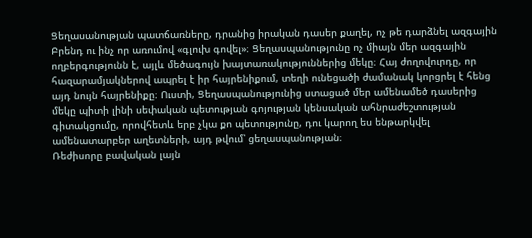Ցեղասանության պատճառները, դրանից իրական դասեր քաղել, ոչ թե դարձնել ազգային Բրենդ ու ինչ որ առումով «գլուխ գովել»։ Ցեղասպանությունը ոչ միայն մեր ազգային ողբերգությունն է, այլև մեծագույն խայտառակություններից մեկը։ Հայ ժողովուրդը, որ հազարամյակներով ապրել է իր հայրենիքում, տեղի ունեցածի ժամանակ կորցրել է հենց այդ նույն հայրենիքը։ Ուստի, Ցեղասպանությունից ստացած մեր ամենամեծ դասերից մեկը պիտի լինի սեփական պետության գոյության կենսական ահնրաժեշտության գիտակցումը, որովհետև երբ չկա քո պետությունը, դու կարող ես ենթարկվել ամենատարբեր աղետների, այդ թվում՝ ցեղասպանության։
Ռեժիսորը բավական լայն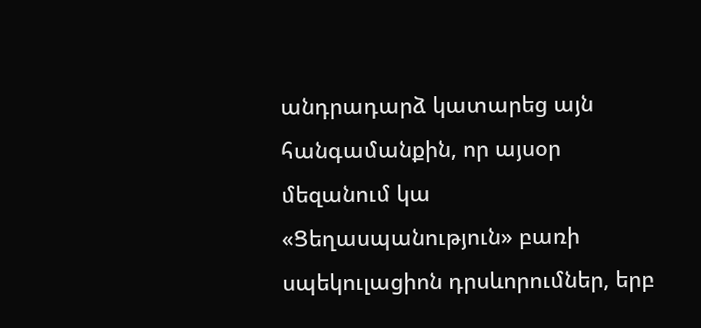անդրադարձ կատարեց այն հանգամանքին, որ այսօր մեզանում կա «Ցեղասպանություն» բառի սպեկուլացիոն դրսևորումներ, երբ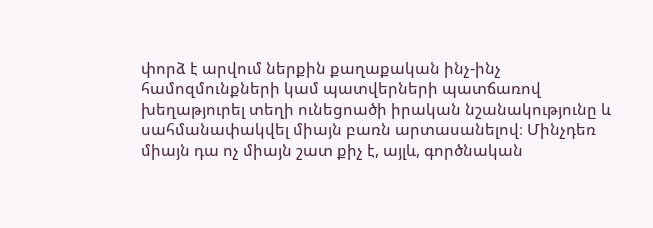փորձ է արվում ներքին քաղաքական ինչ-ինչ համոզմունքների կամ պատվերների պատճառով խեղաթյուրել տեղի ունեցոածի իրական նշանակությունը և սահմանափակվել միայն բառն արտասանելով։ Մինչդեռ միայն դա ոչ միայն շատ քիչ է, այլև, գործնական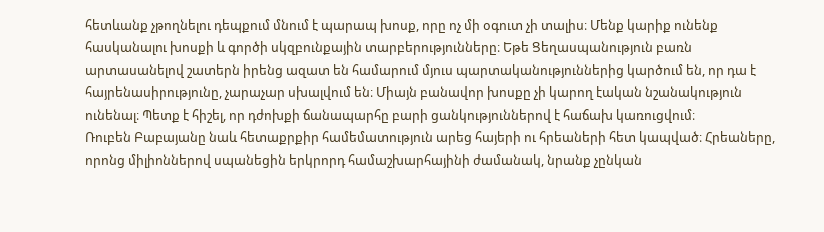հետևանք չթողնելու դեպքում մնում է պարապ խոսք, որը ոչ մի օգուտ չի տալիս։ Մենք կարիք ունենք հասկանալու խոսքի և գործի սկզբունքային տարբերությունները։ Եթե Ցեղասպանություն բառն արտասանելով շատերն իրենց ազատ են համարում մյուս պարտականություններից կարծում են, որ դա է հայրենասիրությունը, չարաչար սխալվում են։ Միայն բանավոր խոսքը չի կարող էական նշանակություն ունենալ։ Պետք է հիշել, որ դժոխքի ճանապարհը բարի ցանկություններով է հաճախ կառուցվում։
Ռուբեն Բաբայանը նաև հետաքրքիր համեմատություն արեց հայերի ու հրեաների հետ կապված։ Հրեաները, որոնց միլիոններով սպանեցին երկրորդ համաշխարհայինի ժամանակ, նրանք չընկան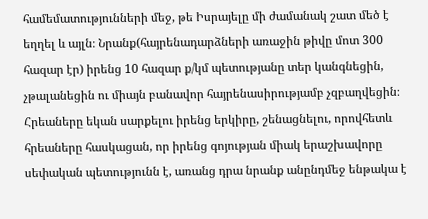համեմատությունների մեջ, թե Իսրայելը մի ժամանակ շատ մեծ է եղղել և այլն։ Նրանք(հայրենադարձների առաջին թիվը մոտ 300 հազար էր) իրենց 10 հազար ք/կմ պետությանը տեր կանգնեցին, չթալանեցին ու միայն բանավոր հայրենասիրությամբ չզբաղվեցին։ Հրեաները եկան սարքելու իրենց երկիրը, շենացնելու, որովհետև հրեաները հասկացան, որ իրենց գոյության միակ երաշխավորը սեփական պետությունն է, առանց դրա նրանք անընդմեջ ենթակա է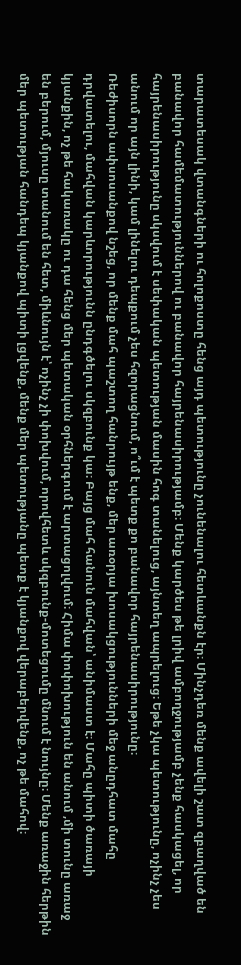տարատեսակ վտանգների ու հոլոքոստը հենց այդ պետությունը չունենալու հետևանքն էր։ Մինչդեռ մենք ավելի շատ զբաղված են բանավոր համեմատություններով ու բանավոր հայրենասիրությամբ։ Մենք կարծես թե լրիվ ամբողջությամբ չենք հասկացել, որ հայրենասիրությունը սկսվում է սեփական պետության մասին հոգ տանելուց, այնտեղ ապրելուց։ Եթե չկա պետությունը, ոչինչ չես անում որ այն լինի, կամ լինելու դեպքում չես հզորացնում, ո՞ւմ է պետք քո բանավոր հայրենասիրությունը։
Ռեժիսորն ափսոսանքով նշեց, որ մենք մահ պաշտող հանրույթ ենք, մեր առօրյա խոսակցությունների մեջ անըդհատ մահը դրվատելու, մահվան կարևորությունն ընդգծելու սկզբունք կա։ Բայց մահ հանուն մահվան՝ անիմաստ է։ Մահը պիտի ծառայի կյանքին, ոչ թե հակառակը ու դա հենց մեր պետական օրհներգում է արտացոլվում։ Հիմա փոփոխություն են անում ‚մի տունը առաջ են բերում, մյուսը տանում են հետ, միևնույն է՝ ոչինչ չի փոխվում, որովհետև սկզբունք-մոտեցումը մնում է նույնը։ Մենք առաջին հերթին մեր պետության հանդեպ կյանքով պիտի լցվենք, մենք մեր պետությանը պետք է կյանքով վերաբերվենք, ոչ թե մահով։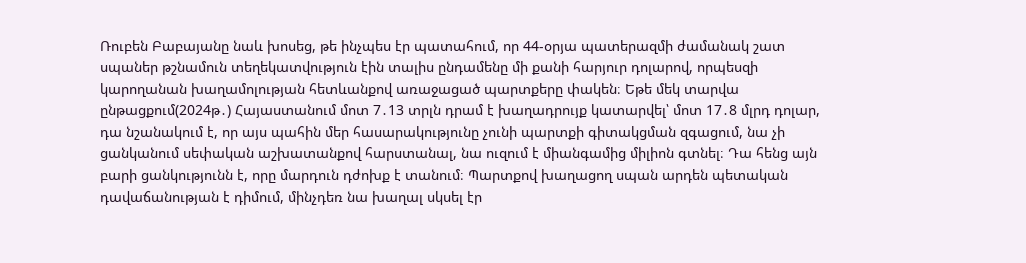Ռուբեն Բաբայանը նաև խոսեց, թե ինչպես էր պատահում, որ 44-օրյա պատերազմի ժամանակ շատ սպաներ թշնամուն տեղեկատվություն էին տալիս ընդամենը մի քանի հարյուր դոլարով, որպեսզի կարողանան խաղամոլության հետևանքով առաջացած պարտքերը փակեն։ Եթե մեկ տարվա ընթացքում(2024թ․) Հայաստանում մոտ 7․13 տրլն դրամ է խաղադրույք կատարվել՝ մոտ 17․8 մլրդ դոլար, դա նշանակում է, որ այս պահին մեր հասարակությունը չունի պարտքի գիտակցման զգացում, նա չի ցանկանում սեփական աշխատանքով հարստանալ, նա ուզում է միանգամից միլիոն գտնել։ Դա հենց այն բարի ցանկությունն է, որը մարդուն դժոխք է տանում։ Պարտքով խաղացող սպան արդեն պետական դավաճանության է դիմում, մինչդեռ նա խաղալ սկսել էր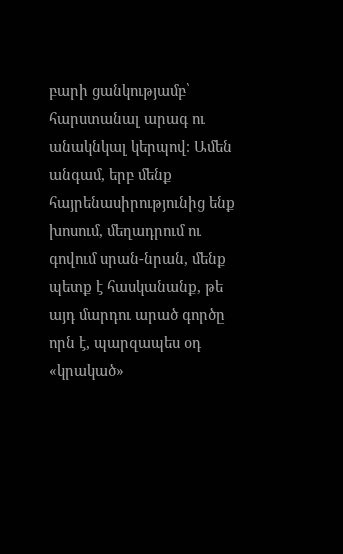բարի ցանկությամբ՝ հարստանալ արագ ու անակնկալ կերպով։ Ամեն անգամ, երբ մենք հայրենասիրությունից ենք խոսում, մեղադրում ու գովում սրան-նրան, մենք պետք է հասկանանք, թե այդ մարդու արած գործը որն է, պարզապես օդ «կրակած»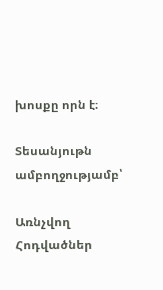խոսքը որն է։

Տեսանյութն ամբողջությամբ՝

Առնչվող Հոդվածներ